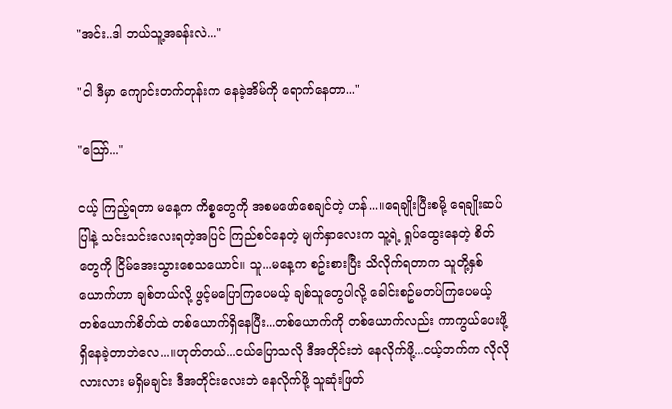"အင်း..ဒါ ဘယ်သူ့အခန်းလဲ..."

"ငါ ဒီမှာ ကျောင်းတက်တုန်းက နေခဲ့အိမ်ကို ရောက်နေတာ..."

"သြော်..."

ငယ့် ကြည့်ရတာ မနေ့က ကိစ္စတွေကို အစမဖော်စေချင်တဲ့ ဟန်...။ရေချိုးပြီးစမို့ ရေချိုးဆပ်ပြါနဲ့ သင်းသင်းလေးရတဲ့အပြင် ကြည်စင်နေတဲ့ မျက်နှာလေးက သူ့ရဲ့ ရှုပ်ထွေးနေတဲ့ စိတ်တွေကို ငြိမ်အေးသွားစေသယောင်။ သူ...မနေ့က စဥ်းစားပြီး သိလိုက်ရတာက သူတို့နှစ်ယောက်ဟာ ချစ်တယ်လို့ ဖွင့်မပြောကြပေမယ့် ချစ်သူတွေပါလို့ ခေါင်းစဥ်မတပ်ကြပေမယ့် တစ်ယောက်စိတ်ထဲ တစ်ယောက်ရှိနေပြီး...တစ်ယောက်ကို တစ်ယောက်လည်း ကာကွယ်ပေးဖို့ ရှိနေခဲ့တာဘဲလေ...။ဟုတ်တယ်...ငယ်ပြောသလို ဒီအတိုင်းဘဲ နေလိုက်ဖို့...ငယ့်ဘက်က လိုလိုလားလား မရှိမချင်း ဒီအတိုင်းလေးဘဲ နေလိုက်ဖို့ သူဆုံးဖြတ်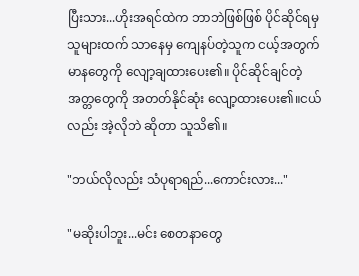ပြီးသား...ဟိုးအရင်ထဲက ဘာဘဲဖြစ်ဖြစ် ပိုင်ဆိုင်ရမှ သူများထက် သာနေမှ ကျေနပ်တဲ့သူက ငယ့်အတွက် မာနတွေကို လျော့ချထားပေး၏။ ပိုင်ဆိုင်ချင်တဲ့ အတ္တတွေကို အတတ်နိုင်ဆုံး လျော့ထားပေး၏။ငယ်လည်း အဲ့လိုဘဲ ဆိုတာ သူသိ၏။

"ဘယ်လိုလည်း သံပုရာရည်...ကောင်းလား..."

"မဆိုးပါဘူး...မင်း စေတနာတွေ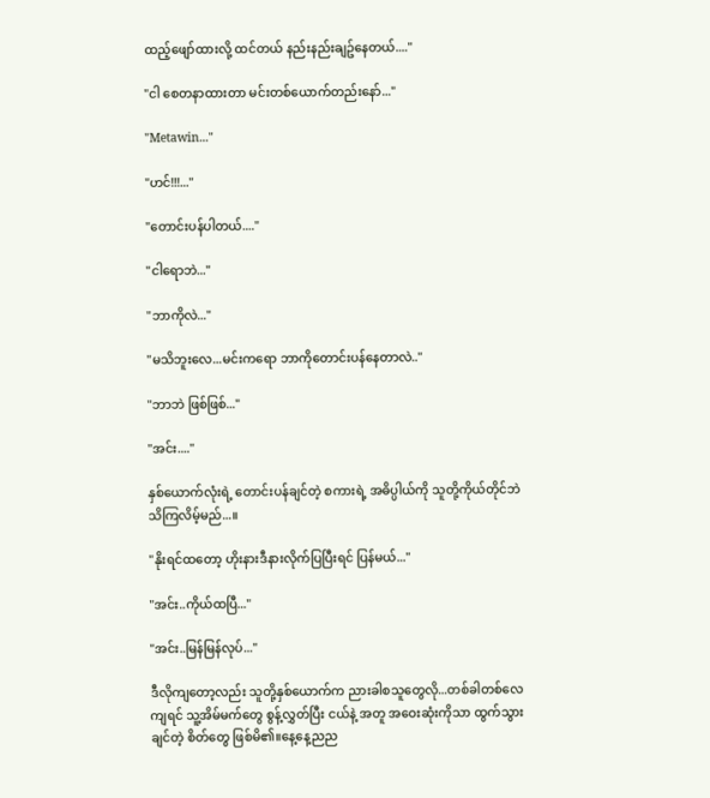ထည့်ဖျော်ထားလို့ ထင်တယ် နည်းနည်းချဥ်နေတယ်...."

"ငါ စေတနာထားတာ မင်းတစ်ယောက်တည်းနော်..."

"Metawin..."

"ဟင်!!!..."

"တောင်းပန်ပါတယ်...."

"ငါရောဘဲ..."

"ဘာကိုလဲ..."

"မသိဘူးလေ...မင်းကရော ဘာကိုတောင်းပန်နေတာလဲ.."

"ဘာဘဲ ဖြစ်ဖြစ်..."

"အင်း...."

နှစ်ယောက်လုံးရဲ့ တောင်းပန်ချင်တဲ့ စကားရဲ့ အဓိပ္ပါယ်ကို သူတို့ကိုယ်တိုင်ဘဲ သိကြလိမ့်မည်...။

"နိုးရင်ထတော့ ဟိုးနားဒီနားလိုက်ပြပြီးရင် ပြန်မယ်..."

"အင်း..ကိုယ်ထပြီ..."

"အင်း..မြန်မြန်လုပ်..."

ဒီလိုကျတော့လည်း သူတို့နှစ်ယောက်က ညားခါစသူတွေလို...တစ်ခါတစ်လေကျရင် သူ့အိမ်မက်တွေ စွန့်လွှတ်ပြီး ငယ်နဲ့ အတူ အဝေးဆုံးကိုသာ ထွက်သွားချင်တဲ့ စိတ်တွေ ဖြစ်မိ၏။နေ့နေ့ညည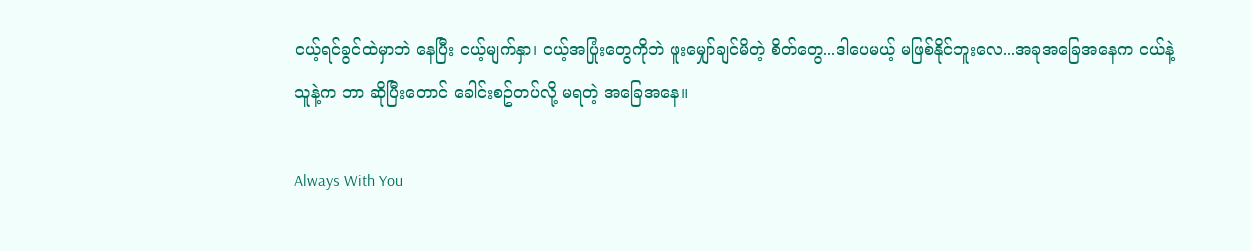ငယ့်ရင်ခွင်ထဲမှာဘဲ နေပြီး ငယ့်မျက်နှာ၊ ငယ့်အပြုံးတွေကိုဘဲ ဖူးမျှော်ချင်မိတဲ့ စိတ်တွေ...ဒါပေမယ့် မဖြစ်နိုင်ဘူးလေ...အခုအခြေအနေက ငယ်နဲ့ သူနဲ့က ဘာ ဆိုပြီးတောင် ခေါင်းစဥ်တပ်လို့ မရတဲ့ အခြေအနေ။

Always With You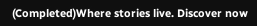(Completed)Where stories live. Discover now